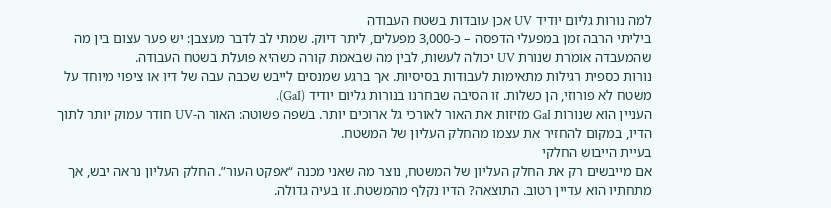למה נורות גליום יודיד UV אכן עובדות בשטח העבודה
ביליתי הרבה זמן במפעלי הדפסה – כ-3,000 מפעלים, ליתר דיוק. שמתי לב לדבר מעצבן: יש פער עצום בין מה שהמעבדה אומרת שנורת UV יכולה לעשות, לבין מה שבאמת קורה כשהיא פועלת בשטח העבודה.
נורות כספית רגילות מתאימות לעבודות בסיסיות. אך ברגע שמנסים לייבש שכבה עבה של דיו או ציפוי מיוחד על משטח לא פורוזי, הן כשלות. זו הסיבה שבחרנו בנורות גליום יודיד (GaI).
העניין הוא שנורות GaI מזיזות את האור לאורכי גל ארוכים יותר. בשפה פשוטה: האור ה-UV חודר עמוק יותר לתוך הדיו, במקום להחזיר את עצמו מהחלק העליון של המשטח.
בעיית הייבוש החלקי
אם מייבשים רק את החלק העליון של המשטח, נוצר מה שאני מכנה “אפקט העור”. החלק העליון נראה יבש, אך מתחתיו הוא עדיין רטוב. התוצאה? הדיו נקלף מהמשטח. זו בעיה גדולה.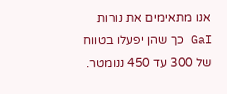אנו מתאימים את נורות GaI כך שהן יפעלו בטווח של 300 עד 450 ננומטר.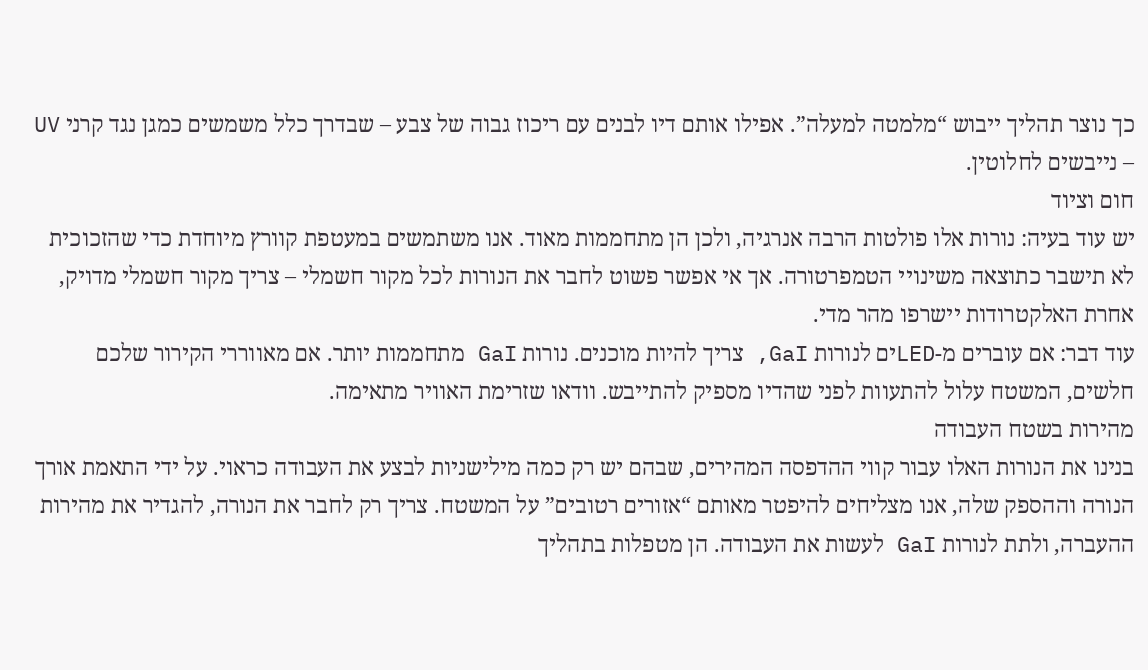כך נוצר תהליך ייבוש “מלמטה למעלה”. אפילו אותם דיו לבנים עם ריכוז גבוה של צבע – שבדרך כלל משמשים כמגן נגד קרני UV – נייבשים לחלוטין.
חום וציוד
יש עוד בעיה: נורות אלו פולטות הרבה אנרגיה, ולכן הן מתחממות מאוד. אנו משתמשים במעטפת קוורץ מיוחדת כדי שהזכוכית לא תישבר כתוצאה משינויי הטמפרטורה. אך אי אפשר פשוט לחבר את הנורות לכל מקור חשמלי – צריך מקור חשמלי מדויק, אחרת האלקטרודות יישרפו מהר מדי.
עוד דבר: אם עוברים מ-LEDים לנורות GaI, צריך להיות מוכנים. נורות GaI מתחממות יותר. אם מאווררי הקירור שלכם חלשים, המשטח עלול להתעוות לפני שהדיו מספיק להתייבש. וודאו שזרימת האוויר מתאימה.
מהירות בשטח העבודה
בנינו את הנורות האלו עבור קווי ההדפסה המהירים, שבהם יש רק כמה מילישניות לבצע את העבודה כראוי. על ידי התאמת אורך הנורה וההספק שלה, אנו מצליחים להיפטר מאותם “אזורים רטובים” על המשטח. צריך רק לחבר את הנורה, להגדיר את מהירות ההעברה, ולתת לנורות GaI לעשות את העבודה. הן מטפלות בתהליך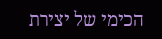הכימי של יצירת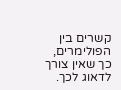קשרים בין הפולימרים, כך שאין צורך לדאוג לכך.